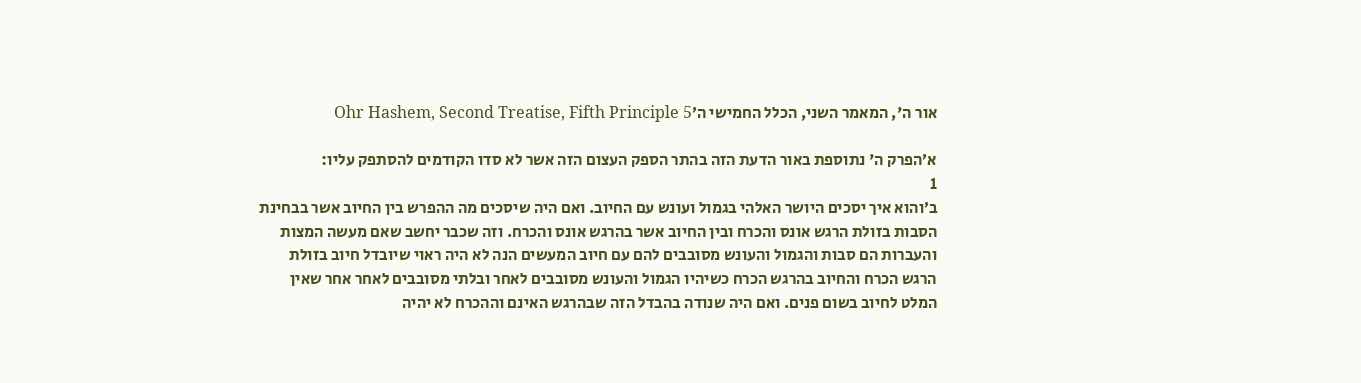אור ה', המאמר השני, הכלל החמישי ה׳Ohr Hashem, Second Treatise, Fifth Principle 5

א׳הפרק ה' נתוספת באור הדעת הזה בהתר הספק העצום הזה אשר לא סדו הקודמים להסתפק עליו:
1
ב׳והוא איך יסכים היושר האלהי בגמול ועונש עם החיוב. ואם היה שיסכים מה ההפרש בין החיוב אשר בבחינת הסבות בזולת הרגש אונס והכרח ובין החיוב אשר בהרגש אונס והכרח. וזה שכבר יחשב שאם מעשה המצות והעברות הם סבות והגמול והעונש מסובבים להם עם חיוב המעשים הנה לא היה ראוי שיובדל חיוב בזולת הרגש הכרח והחיוב בהרגש הכרח כשיהיו הגמול והעונש מסובבים לאחר ובלתי מסובבים לאחר אחר שאין המלט לחיוב בשום פנים. ואם היה שנודה בהבדל הזה שבהרגש האינם וההכרח לא יהיה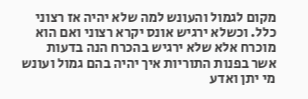מקום לגמול והעונש למה שלא יהיה אז רצוני כלל. וכשלא ירגיש אונס יקרא רצוני ואם הוא מוכרח אלא שלא ירגיש בהכרח הנה בדעות אשר בפנות התוריות איך יהיה בהם גמול ועונש מי יתן ואדע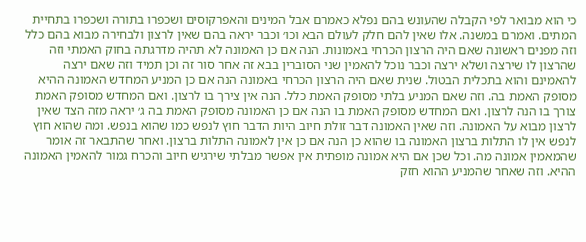כי הוא מבואר לפי הקבלה שהעונש בהם נפלא כאמרם אבל המינים והאפרקוסים ושכפרו בתורה ושכפרו בתחיית המתים. ואמרם במשנה. אלו שאין להם חלק לעולם הבא וכו׳ וכבר יראה בהם שאין לרצון ולבחירה מבוא בהם כלל וזה מפנים ראשונה שאם היה הרצון הכרחי באמונות. הנה אם כן האמונה לא תהיה מדרגתה בחוק האמתי וזה שהרצון לו שירצה ושלא ירצה וכבר נוכל להאמין שני הסוברין בבא זה אחר סור זה וכן תמיד וזה שאם ירצה להאמינם והוא בתכלית הבטול. שנית שאם היה הרצון הכרחי באמונה הנה אם כן המניע המחדש האמונה ההיא מסופק האמת בה. וזה שאם המניע בלתי מסופק האמת כלל. הנה אין צירך בו לרצון. ואם המחדש מסופק האמת צורך בו הנה לרצון. ואם המחדש מסופק האמת בו הנה אם כן האמונה מסופק האמת בה ג׳ יראה מזה הצד שאין לרצון מבוא על האמונה. וזה שאין האמונה דבר זולת חיוב היות הדבר חוץ לנפש כמו שהוא בנפש. ומה שהוא חוץ לנפש אין לו התלות ברצון האמונה בו שהוא כן הנה אם כן אין לאמונה התלות ברצון. ואחר שהתבאר זה אומר שהמאמין אמונה מה. וכל שכן אם היא אמונה מופתית אין אפשר מבלתי שירגיש חיוב והכרח גמור להאמין האמונה ההיא. וזה שאחר שהמניע ההוא חזק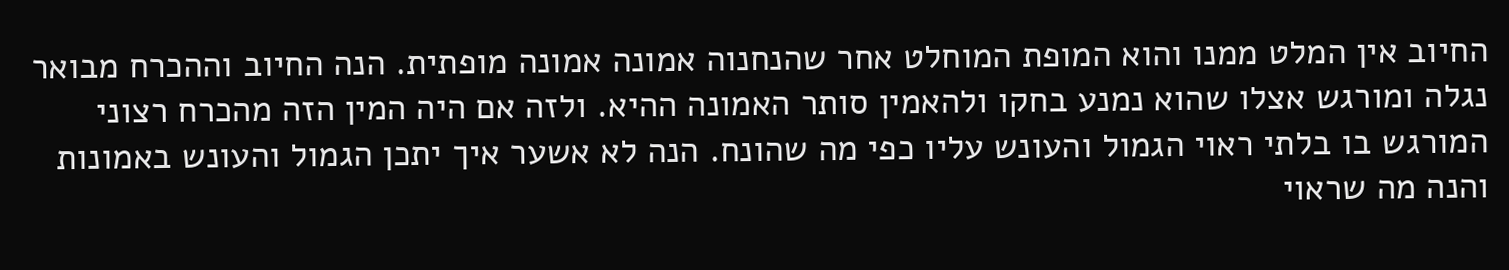החיוב אין המלט ממנו והוא המופת המוחלט אחר שהנחנוה אמונה אמונה מופתית. הנה החיוב וההכרח מבואר נגלה ומורגש אצלו שהוא נמנע בחקו ולהאמין סותר האמונה ההיא. ולזה אם היה המין הזה מהכרח רצוני המורגש בו בלתי ראוי הגמול והעונש עליו כפי מה שהונח. הנה לא אשער איך יתכן הגמול והעונש באמונות והנה מה שראוי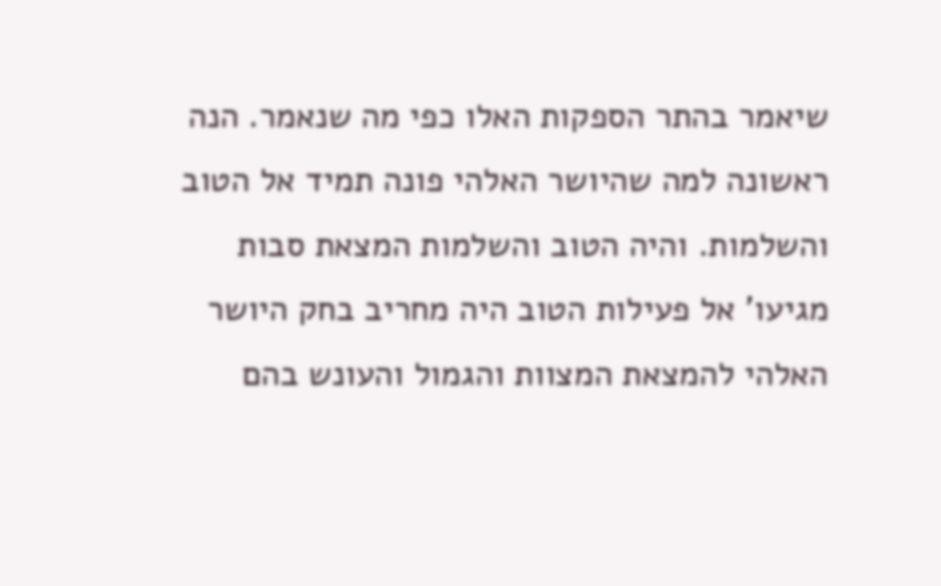שיאמר בהתר הספקות האלו כפי מה שנאמר. הנה ראשונה למה שהיושר האלהי פונה תמיד אל הטוב והשלמות. והיה הטוב והשלמות המצאת סבות מגיעו' אל פעילות הטוב היה מחריב בחק היושר האלהי להמצאת המצוות והגמול והעונש בהם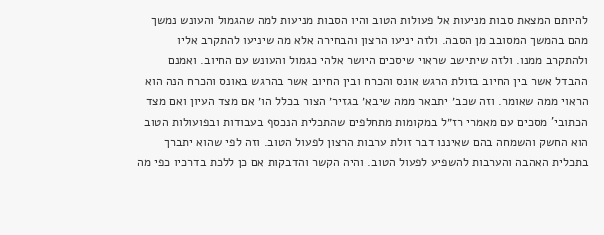להיותם המצאת סבות מניעות אל פעולות הטוב והיו הסבות מניעות למה שהגמול והעונש נמשך מהם בהמשך המסובב מן הסבה. ולזה יניעו הרצון והבחירה אלא מה שיניעו להתקרב אליו ולהתקרב ממנו. ולזה שיתישב שראוי שיסכים היושר אלהי כגמול והעונש עם החיוב. ואמנם ההבדל אשר בין החיוב בזולת הרגש אונס והכרח ובין החיוב אשר בהרגש באונס והכרח הנה הוא הראוי ממה שאומר. וזה שכב׳ יתבאר ממה שיבא׳ בגזיר׳ הצור בכלל הו׳ אם מצד העיון ואם מצד הכתובי' מסכים עם מאמרי רז״ל במקומות מתחלפים שהתכלית הנכסף בעבודות ובפועולות הטוב הוא החשק והשמחה בהם שאיננו דבר זולת ערבות הרצון לפעול הטוב. וזה לפי שהוא יתברך בתכלית האהבה והערבות להשפיע לפעול הטוב. והיה הקשר והדבקות אם כן ללכת בדרכיו כפי מה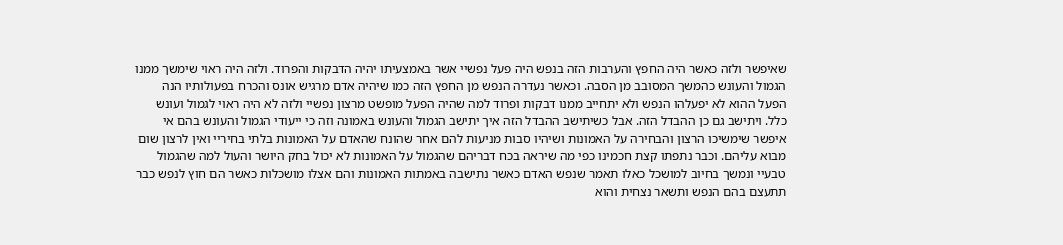שאיפשר ולזה כאשר היה החפץ והערבות הזה בנפש היה פעל נפשיי אשר באמצעיתו יהיה הדבקות והפרוד. ולזה היה ראוי שימשך ממנו הגמול והעונש כהמשך המסובב מן הסבה. וכאשר נעדרה הנפש מן החפץ הזה כמו שיהיה אדם מרגיש אונס והכרח בפעולותיו הנה הפעל ההוא לא יפעלהו הנפש ולא יתחייב ממנו דבקות ופרוד למה שהיה הפעל מופשט מרצון נפשיי ולזה לא היה ראוי לגמול ועונש כלל. ויתישב גם כן ההבדל הזה. אבל כשיתישב ההבדל הזה איך יתישב הגמול והעונש באמונה וזה כי ייעודי הגמול והעונש בהם אי איפשר שימשיכו הרצון והבחירה על האמונות ושיהיו סבות מניעות להם אחר שהונח שהאדם על האמונות בלתי בחיריי ואין לרצון שום מבוא עליהם. וכבר נתפתו קצת חכמינו כפי מה שיראה בכח דבריהם שהגמול על האמונות לא יכול בחק היושר והעול למה שהגמול טבעיי ונמשך בחיוב למושכל כאלו תאמר שנפש האדם כאשר נתישבה באמתות האמונות והם אצלו מושכלות כאשר הם חוץ לנפש כבר תתעצם בהם הנפש ותשאר נצחית והוא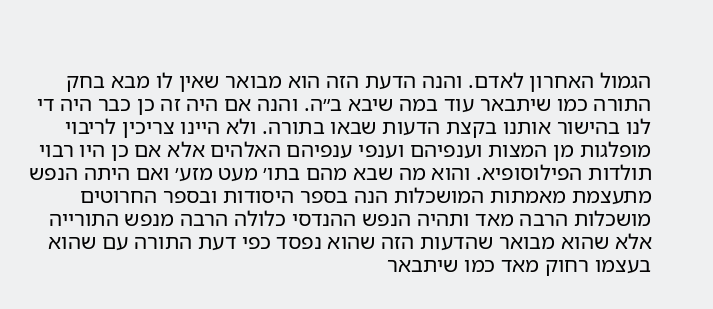הגמול האחרון לאדם. והנה הדעת הזה הוא מבואר שאין לו מבא בחק התורה כמו שיתבאר עוד במה שיבא ב״ה. והנה אם היה זה כן כבר היה די לנו בהישור אותנו בקצת הדעות שבאו בתורה. ולא היינו צריכין לריבוי מופלגות מן המצות וענפיהם וענפי ענפיהם האלהים אלא אם כן היו רבוי תולדות הפילוסופיא. והוא מה שבא מהם בתו׳ מעט מזע׳ ואם היתה הנפש מתעצמת מאמתות המושכלות הנה בספר היסודות ובספר החרוטים מושכלות הרבה מאד ותהיה הנפש ההנדסי כלולה הרבה מנפש התורייה אלא שהוא מבואר שהדעות הזה שהוא נפסד כפי דעת התורה עם שהוא בעצמו רחוק מאד כמו שיתבאר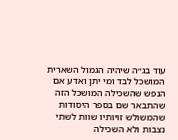עוד בג״ה שיהיה הגמול השארית המושכל לבד ומי יתן ואדע אם הנפש שהשכילה המושכל הזה שהתבאר שם בספר היסודות שהמשולש זויותיו שוות לשתי נצבות ולא השכילה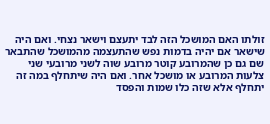זולתו האם המושכל הזה לבד יתעצם וישאר נצחי. ואם היה שישאר אם יהיה בדמות נפש שהתעצמה מהמושכל שהתבאר שם גם כן שהמרובע קוטר מרובע שוה לשני מרובעי שני צלעות המרובע או מושכל אחר. ואם היה שיתחלף במה זה יתחלף אלא שזה כלו שמות והפסד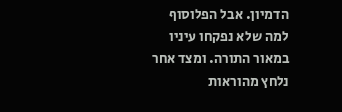הדמיון. אבל הפלוסוף למה שלא נפקחו עיניו במאור התורה. ומצד אחר נלחץ מהוראות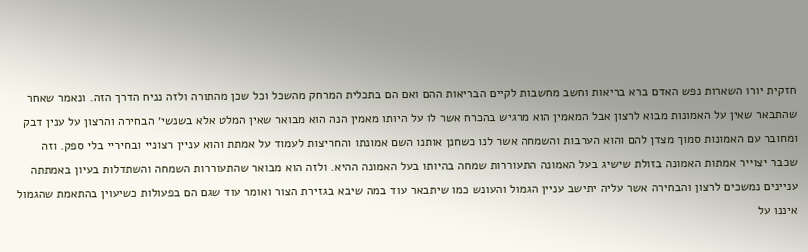חזקית יורו השארות נפש האדם ברא בריאות וחשב מחשבות לקיים הבריאות ההם ואם הם בתכלית המרחק מהשכל וכל שכן מהתורה ולזה נניח הדרך הזה. ונאמר שאחר שהתבאר שאין על האמונות מבוא לרצון אבל המאמין הוא מרגיש בהכרח אשר לו על היותו מאמין הנה הוא מבואר שאין המלט אלא בשנשי׳ הבחירה והרצון על ענין דבק ומחובר עם האמונות סמוך מצדן להם והוא הערבות והשמחה אשר לנו כשחנן אותנו השם אמונתו והחריצות לעמוד על אמתת והוא עניין רצוניי ובחיריי בלי ספק. וזה שכבר יצוייר אמתות האמונה בזולת שישיג בעל האמונה התעוררות שמחה בהיותו בעל האמונה ההיא. ולזה הוא מבואר שהתעוררות השמחה והשתדלות בעיון באמתתה עניינים נמשכים לרצון והבחירה אשר עליה יתישב עניין הגמול והעונש כמו שיתבאר עוד במה שיבא בגזירת הצור ואומר עוד שגם הם בפעולות כשיעוין בהתאמת שהגמול איננו על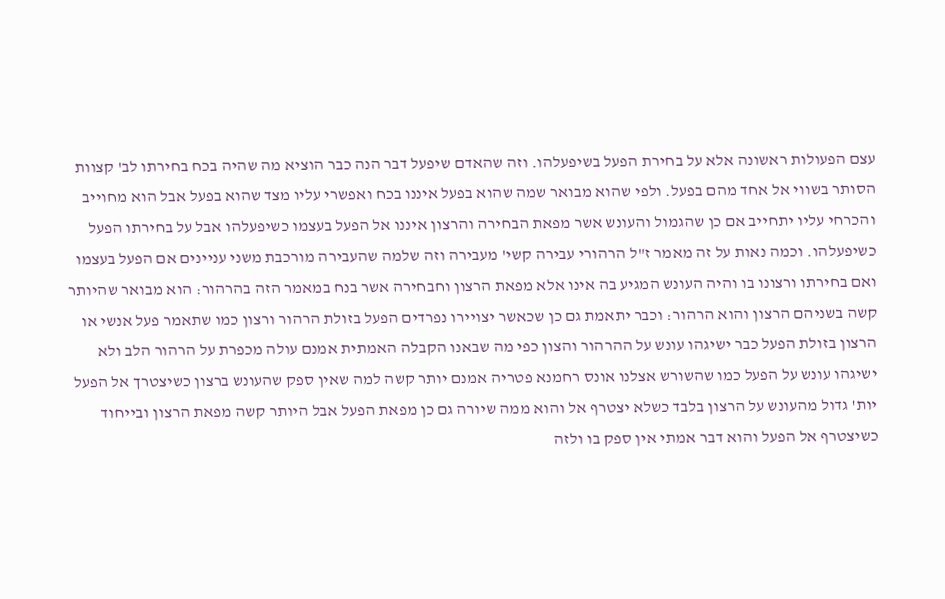עצם הפעולות ראשונה אלא על בחירת הפעל בשיפעלהו. וזה שהאדם שיפעל דבר הנה כבר הוציא מה שהיה בכח בחירתו לב' קצוות הסותר בשווי אל אחד מהם בפעל. ולפי שהוא מבואר שמה שהוא בפעל איננו בכח ואפשרי עליו מצד שהוא בפעל אבל הוא מחוייב והכרחי עליו יתחייב אם כן שהגמול והעונש אשר מפאת הבחירה והרצון איננו אל הפעל בעצמו כשיפעלהו אבל על בחירתו הפעל כשיפעלהו. וכמה נאות על זה מאמר ז"ל הרהורי עבירה קשי' מעבירה וזה שלמה שהעבירה מורכבת משני עניינים אם הפעל בעצמו ואם בחירתו ורצונו בו והיה העונש המגיע בה אינו אלא מפאת הרצון וחבחירה אשר בנח במאמר הזה בהרהור: הוא מבואר שהיותר קשה בשניהם הרצון והוא הרהור: וכבר יתאמת גם כן שכאשר יצויירו נפרדים הפעל בזולת הרהור ורצון כמו שתאמר פעל אנשי או הרצון בזולת הפעל כבר ישיגהו עונש על ההרהור והצון כפי מה שבאנו הקבלה האמתית אמנם עולה מכפרת על הרהור הלב ולא ישיגהו עונש על הפעל כמו שהשורש אצלנו אונס רחמנא פטריה אמנם יותר קשה למה שאין ספק שהעונש ברצון כשיצטרך אל הפעל יות' גדול מהעונש על הרצון בלבד כשלא יצטרף אל והוא ממה שיורה גם כן מפאת הפעל אבל היותר קשה מפאת הרצון ובייחוד כשיצטרף אל הפעל והוא דבר אמתי אין ספק בו ולזה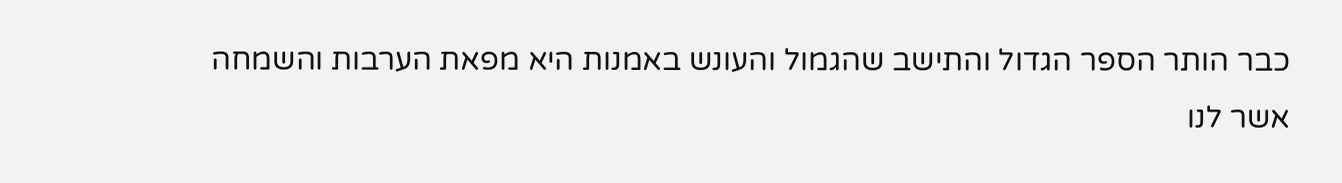כבר הותר הספר הגדול והתישב שהגמול והעונש באמנות היא מפאת הערבות והשמחה אשר לנו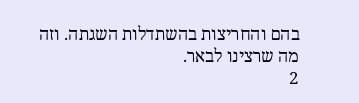בהם והחריצות בהשתדלות השגתה. וזה מה שרצינו לבאר.
2